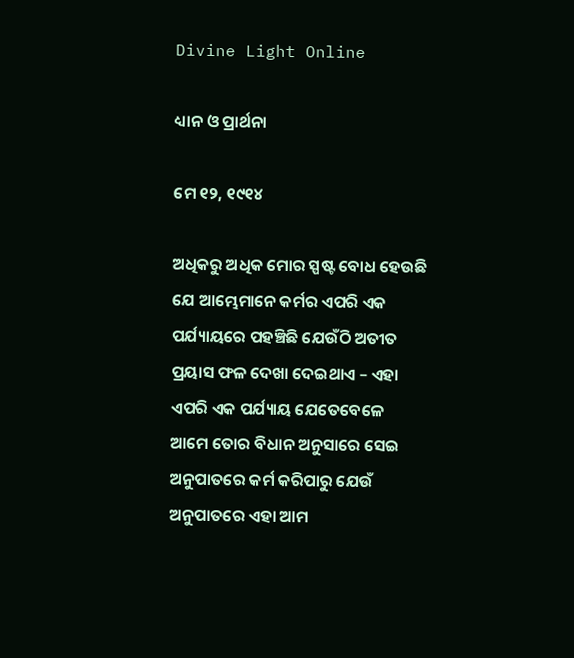Divine Light Online

ଧ୍ୟାନ ଓ ପ୍ରାର୍ଥନା

ମେ ୧୨, ୧୯୧୪

ଅଧିକରୁ ଅଧିକ ମୋର ସ୍ପଷ୍ଟ ବୋଧ ହେଉଛି ଯେ ଆମ୍ଭେମାନେ କର୍ମର ଏପରି ଏକ ପର୍ଯ୍ୟାୟରେ ପହଞ୍ଚିଛି ଯେଉଁଠି ଅତୀତ ପ୍ରୟାସ ଫଳ ଦେଖା ଦେଇଥାଏ – ଏହା ଏପରି ଏକ ପର୍ଯ୍ୟାୟ ଯେତେବେଳେ ଆମେ ତୋର ବିଧାନ ଅନୁସାରେ ସେଇ ଅନୁପାତରେ କର୍ମ କରିପାରୁ ଯେଉଁ ଅନୁପାତରେ ଏହା ଆମ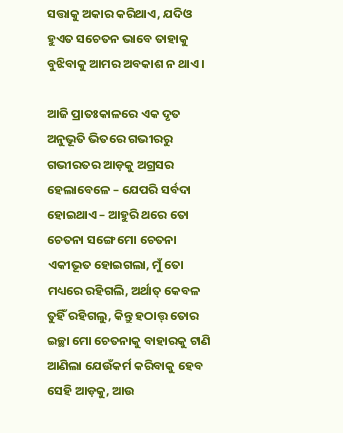ସତ୍ତାକୁ ଅକାର କରିଥାଏ, ଯଦିଓ ହୁଏତ ସଚେତନ ଭାବେ ତାହାକୁ ବୁଝିବାକୁ ଆମର ଅବକାଶ ନ ଥାଏ ।

ଆଜି ପ୍ରାତଃକାଳରେ ଏକ ଦୃତ ଅନୁଭୂତି ଭିତରେ ଗଭୀରରୁ ଗଭୀରତର ଆଡ଼କୁ ଅଗ୍ରସର ହେଲାବେଳେ – ଯେପରି ସର୍ବଦା ହୋଇଥାଏ – ଆହୁରି ଥରେ ତୋ ଚେତନା ସଙ୍ଗେ ମୋ ଚେତନା ଏକୀଭୂତ ହୋଇଗଲା, ମୁଁ ତୋ ମଧ୍ୟରେ ରହିଗଲି, ଅର୍ଥାତ୍ କେବଳ ତୁହିଁ ରହିଗଲୁ, କିନ୍ତୁ ହଠାତ୍ତ୍ ତୋର ଇଚ୍ଛା ମୋ ଚେତନାକୁ ବାହାରକୁ ଟାଣି ଆଣିଲା ଯେଉଁକର୍ମ କରିବାକୁ ହେବ ସେହି ଆଡ଼କୁ, ଆଉ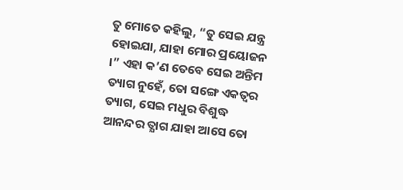ତୁ ମୋତେ କହିଲୁ, “ତୁ ସେଇ ଯନ୍ତ୍ର ହୋଇଯା, ଯାହା ମୋର ପ୍ରୟୋଜନ ।” ଏହା କ’ଣ ତେବେ ସେଇ ଅନ୍ତିମ ତ୍ୟାଗ ନୁହେଁ, ତୋ ସଙ୍ଗେ ଏକତ୍ଵର ତ୍ୟାଗ, ସେଇ ମଧୁର ବିଶୁଦ୍ଧ ଆନନ୍ଦର ତ୍ଯାଗ ଯାହା ଆସେ ତୋ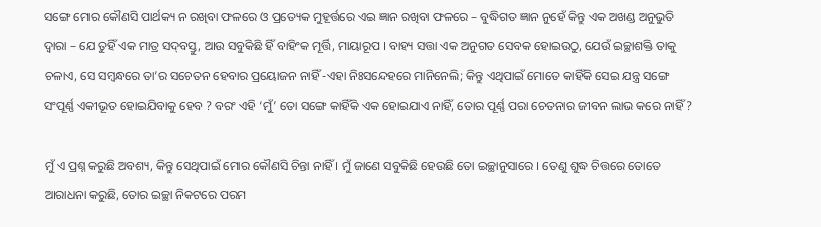ସଙ୍ଗେ ମୋର କୌଣସି ପାର୍ଥକ୍ୟ ନ ରଖିବା ଫଳରେ ଓ ପ୍ରତ୍ୟେକ ମୁହୂର୍ତ୍ତରେ ଏଇ ଜ୍ଞାନ ରଖିବା ଫଳରେ – ବୁଦ୍ଧିଗତ ଜ୍ଞାନ ନୁହେଁ କିନ୍ତୁ ଏକ ଅଖଣ୍ଡ ଅନୁଭୁତି ଦ୍ଵାରା – ଯେ ତୁହିଁ ଏକ ମାତ୍ର ସଦ୍‌ବସ୍ତୁ, ଆଉ ସବୁକିଛି ହିଁ ବାହିଂକ ମୂର୍ତ୍ତି, ମାୟାରୂପ । ବାହ୍ୟ ସତ୍ତା ଏକ ଅନୁଗତ ସେବକ ହୋଇଉଠୁ, ଯେଉଁ ଇଚ୍ଛାଶକ୍ତି ତାକୁ ଚଳାଏ, ସେ ସମ୍ବନ୍ଧରେ ତା’ର ସଚେତନ ହେବାର ପ୍ରୟୋଜନ ନାହିଁ -ଏହା ନିଃସନ୍ଦେହରେ ମାନିନେଲି; କିନ୍ତୁ ଏଥିପାଇଁ ମୋତେ କାହିଁକି ସେଇ ଯନ୍ତ୍ର ସଙ୍ଗେ ସଂପୂର୍ଣ୍ଣ ଏକୀଭୂତ ହୋଇଯିବାକୁ ହେବ ? ବରଂ ଏହି ‘ମୁଁ’ ତୋ ସଙ୍ଗେ କାହିଁକି ଏକ ହୋଇଯାଏ ନାହିଁ, ତୋର ପୂର୍ଣ୍ଣ ପରା ଚେତନାର ଜୀବନ ଲାଭ କରେ ନାହିଁ ?

ମୁଁ ଏ ପ୍ରଶ୍ନ କରୁଛି ଅବଶ୍ୟ, କିନ୍ତୁ ସେଥିପାଇଁ ମୋର କୌଣସି ଚିନ୍ତା ନାହିଁ । ମୁଁ ଜାଣେ ସବୁକିଛି ହେଉଛି ତୋ ଇଚ୍ଛାନୁସାରେ । ତେଣୁ ଶୁଦ୍ଧ ଚିତ୍ତରେ ତୋତେ ଆରାଧନା କରୁଛି, ତୋର ଇଚ୍ଛା ନିକଟରେ ପରମ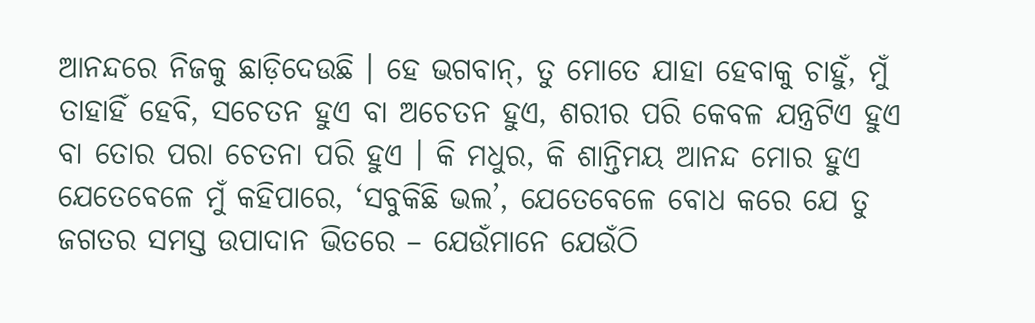ଆନନ୍ଦରେ ନିଜକୁ ଛାଡ଼ିଦେଉଛି । ହେ ଭଗବାନ୍, ତୁ ମୋତେ ଯାହା ହେବାକୁ ଚାହୁଁ, ମୁଁ ତାହାହିଁ ହେବି, ସଚେତନ ହୁଏ ବା ଅଚେତନ ହୁଏ, ଶରୀର ପରି କେବଳ ଯନ୍ତ୍ରଟିଏ ହୁଏ ବା ତୋର ପରା ଚେତନା ପରି ହୁଏ । କି ମଧୁର, କି ଶାନ୍ତିମୟ ଆନନ୍ଦ ମୋର ହୁଏ ଯେତେବେଳେ ମୁଁ କହିପାରେ, ‘ସବୁକିଛି ଭଲ’, ଯେତେବେଳେ ବୋଧ କରେ ଯେ ତୁ ଜଗତର ସମସ୍ତ ଉପାଦାନ ଭିତରେ – ଯେଉଁମାନେ ଯେଉଁଠି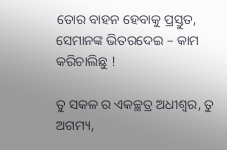ତୋର ବାହନ ହେବାକୁ ପ୍ରସ୍ତୁତ, ସେମାନଙ୍କ ଭିତରଦେଇ – କାମ କରିଚାଲିଛୁ !

ତୁ ସକଳ ର ଏକଚ୍ଛତ୍ର ଅଧୀଶ୍ୱର, ତୁ ଅଗମ୍ୟ,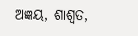ଅଜ୍ଞୟ, ଶାଶ୍ୱତ,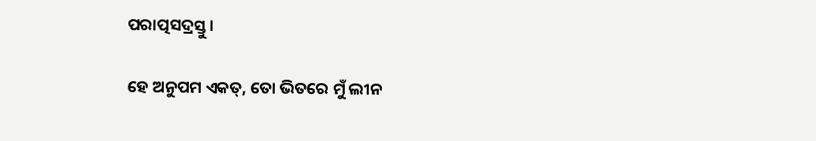ପରାତ୍ପସଦ୍ରସ୍ତୁ ।

ହେ ଅନୁପମ ଏକତ୍, ତୋ ଭିତରେ ମୁଁ ଲୀନ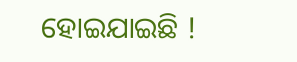ହୋଇଯାଇଛି !